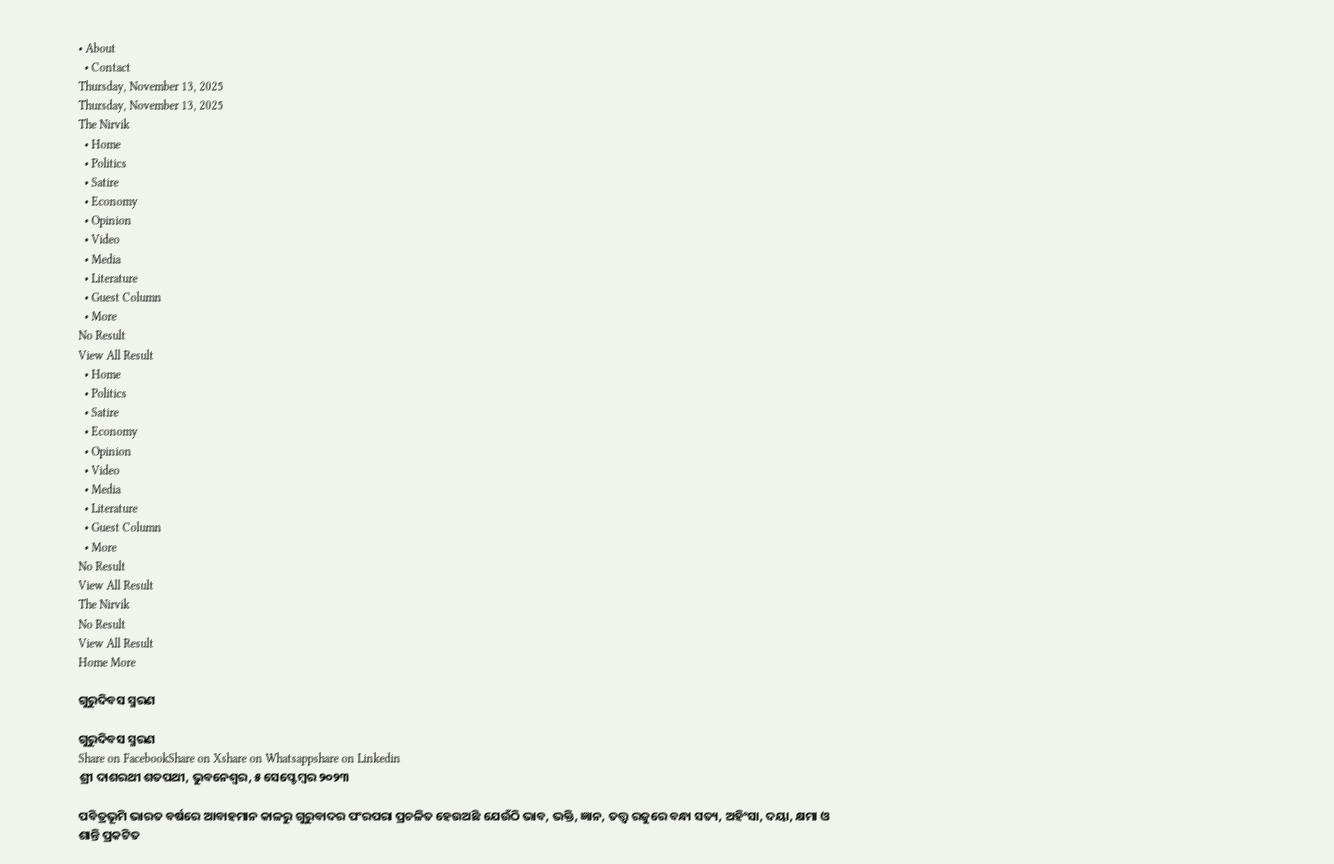• About
  • Contact
Thursday, November 13, 2025
Thursday, November 13, 2025
The Nirvik
  • Home
  • Politics
  • Satire
  • Economy
  • Opinion
  • Video
  • Media
  • Literature
  • Guest Column
  • More
No Result
View All Result
  • Home
  • Politics
  • Satire
  • Economy
  • Opinion
  • Video
  • Media
  • Literature
  • Guest Column
  • More
No Result
View All Result
The Nirvik
No Result
View All Result
Home More

ଗୁରୁଦିବସ ସ୍ମରଣ

ଗୁରୁଦିବସ ସ୍ମରଣ
Share on FacebookShare on Xshare on Whatsappshare on Linkedin
ଶ୍ରୀ ଦାଶରଥୀ ଶତପଥୀ, ଭୁବନେଶ୍ଵର, ୫ ସେପ୍ଟେମ୍ବର ୨୦୨୩

ପବିତ୍ରଭୂମି ଭାରତ ବର୍ଷରେ ଆବାହମାନ କାଳରୁ ଗୁରୁବାଦର ପଂରପରା ପ୍ରଚଳିତ ହେଉଅଛି ଯେଉଁଠି ଭାବ, ଭକ୍ତି, ଜ୍ଞାନ, ତତ୍ତ୍ୱ ରଜୁରେ ବନ୍ଧା ସତ୍ୟ, ଅହିଂସା, ଦୟା, କ୍ଷମା ଓ ଶାନ୍ତି ପ୍ରକଟିତ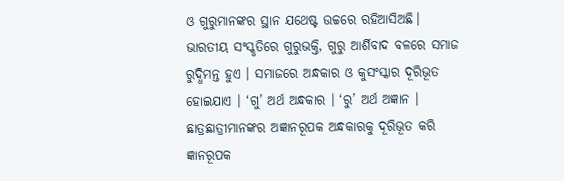ଓ ଗୁରୁମାନଙ୍କର ସ୍ଥାନ ଯଥେଷ୍ଟ ଉଚ୍ଚରେ ରହିଆସିଅଛି। ଭାରତୀୟ ସଂସ୍କୃତିରେ ଗୁରୁଭକ୍ତି, ଗୁରୁ ଆର୍ଶିବାଦ ବଳରେ ସମାଜ ରୁଦ୍ଧିମନ୍ତ ହୁଏ । ସମାଜରେ ଅନ୍ଧକାର ଓ କୁସଂସ୍କାର ଦୂରିଭୂତ ହୋଇଯାଏ । ‘ଗୁ’ ଅର୍ଥ ଅନ୍ଧକାର । ‘ରୁ’ ଅର୍ଥ ଅଜ୍ଞାନ । ଛାତ୍ରଛାତ୍ରୀମାନଙ୍କର ଅଜ୍ଞାନରୂପକ ଅନ୍ଧକାରକୁ ଦୂରିଭୂତ କରି ଜ୍ଞାନରୂପକ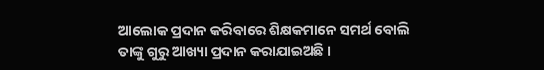ଆଲୋକ ପ୍ରଦାନ କରିବାରେ ଶିକ୍ଷକମାନେ ସମର୍ଥ ବୋଲି ତାଙ୍କୁ ଗୁରୁ ଆଖ୍ୟା ପ୍ରଦାନ କରାଯାଇଅଛି ।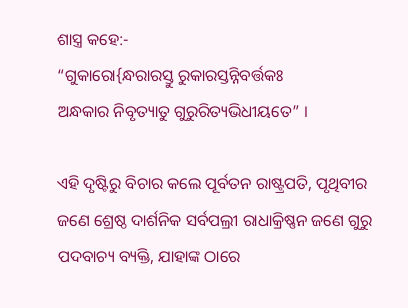ଶାସ୍ତ୍ର କହେ:-
“ଗୁକାରୋ{ନ୍ଧରାରସ୍ତୁ ରୁକାରସ୍ତନ୍ନିବର୍ତ୍ତକଃ
ଅନ୍ଧକାର ନିବୃତ୍ୟାତୁ ଗୁରୁରିତ୍ୟଭିଧୀୟତେ” ।

ଏହି ଦୃଷ୍ଟିରୁ ବିଚାର କଲେ ପୂର୍ବତନ ରାଷ୍ଟ୍ରପତି, ପୃଥିବୀର ଜଣେ ଶ୍ରେଷ୍ଠ ଦାର୍ଶନିକ ସର୍ବପଲ୍ରୀ ରାଧାକ୍ରିଷ୍ଣନ ଜଣେ ଗୁରୁ ପଦବାଚ୍ୟ ବ୍ୟକ୍ତି, ଯାହାଙ୍କ ଠାରେ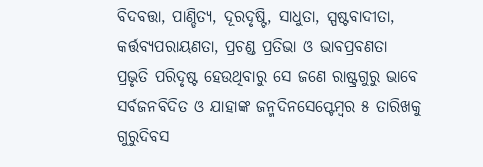ବିଦବତ୍ତା, ପାଣ୍ଡିତ୍ୟ, ଦୂରଦୃଷ୍ଟି, ସାଧୁତା, ସ୍ପଷ୍ଟବାଦୀତା, କର୍ତ୍ତବ୍ୟପରାୟଣତା, ପ୍ରଚଣ୍ଡ ପ୍ରତିଭା ଓ ଭାବପ୍ରବଣତା ପ୍ରଭୃତି ପରିଦୃଷ୍ଟ ହେଉଥିବାରୁ ସେ ଜଣେ ରାଷ୍ଟ୍ରଗୁରୁ ଭାବେ ସର୍ବଜନବିଦିତ ଓ ଯାହାଙ୍କ ଜନ୍ମଦିନସେପ୍ଟେମ୍ବର ୫ ତାରିଖକୁ ଗୁରୁଦିବସ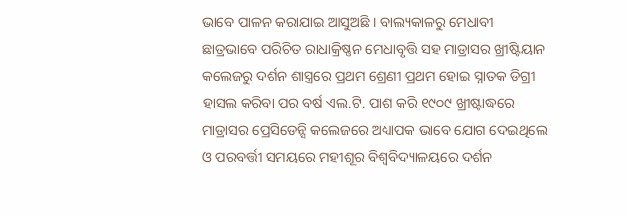ଭାବେ ପାଳନ କରାଯାଇ ଆସୁଅଛି । ବାଲ୍ୟକାଳରୁ ମେଧାବୀ ଛାତ୍ରଭାବେ ପରିଚିତ ରାଧାକ୍ରିଷ୍ଣନ ମେଧାବୃତ୍ତି ସହ ମାଡ୍ରାସର ଖ୍ରୀଷ୍ଟିୟାନ କଲେଜରୁ ଦର୍ଶନ ଶାସ୍ତ୍ରରେ ପ୍ରଥମ ଶ୍ରେଣୀ ପ୍ରଥମ ହୋଇ ସ୍ନାତକ ଡିଗ୍ରୀ ହାସଲ କରିବା ପର ବର୍ଷ ଏଲ.ଟି. ପାଶ କରି ୧୯୦୯ ଖ୍ରୀଷ୍ଟାଦ୍ଧରେ ମାଡ୍ରାସର ପ୍ରେସିଡେନ୍ସି କଲେଜରେ ଅଧ୍ୟାପକ ଭାବେ ଯୋଗ ଦେଇଥିଲେ ଓ ପରବର୍ତ୍ତୀ ସମୟରେ ମହୀଶୂର ବିଶ୍ୱବିଦ୍ୟାଳୟରେ ଦର୍ଶନ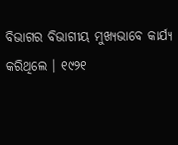ବିଭାଗର ବିଭାଗୀୟ ମୁଖ୍ୟଭାବେ କାର୍ଯ୍ୟ କରିଥିଲେ । ୧୯୨୧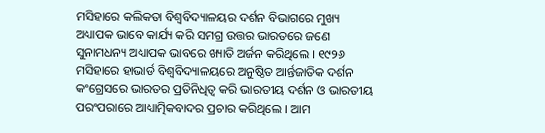ମସିହାରେ କଲିକତା ବିଶ୍ୱବିଦ୍ୟାଳୟର ଦର୍ଶନ ବିଭାଗରେ ମୁଖ୍ୟ ଅଧ୍ୟାପକ ଭାବେ କାର୍ଯ୍ୟ କରି ସମଗ୍ର ଉତ୍ତର ଭାରତରେ ଜଣେ ସୁନାମଧନ୍ୟ ଅଧ୍ୟାପକ ଭାବରେ ଖ୍ୟାତି ଅର୍ଜନ କରିଥିଲେ । ୧୯୨୬ ମସିହାରେ ହାଭାର୍ଡ ବିଶ୍ୱବିଦ୍ୟାଳୟରେ ଅନୁଷ୍ଠିତ ଆର୍ନ୍ତଜାତିକ ଦର୍ଶନ କଂଗ୍ରେସରେ ଭାରତର ପ୍ରତିନିଧିତ୍ୱ କରି ଭାରତୀୟ ଦର୍ଶନ ଓ ଭାରତୀୟ ପରଂପରାରେ ଆଧ୍ୟାତ୍ମିକବାଦର ପ୍ରଚାର କରିଥିଲେ । ଆମ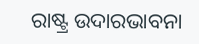ରାଷ୍ଟ୍ର ଉଦାରଭାବନା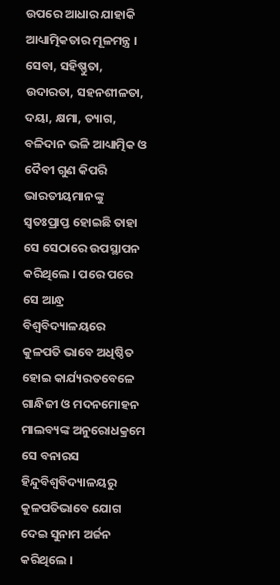ଉପରେ ଆଧାର ଯାହାକି ଆଧ୍ୟାତ୍ମିକତାର ମୂଳମନ୍ତ୍ର । ସେବା, ସହିଷ୍ଣୁତା, ଉଦାରତା, ସହନଶୀଳତା, ଦୟା, କ୍ଷମା, ତ୍ୟାଗ, ବଳିଦାନ ଭଳି ଆଧ୍ୟାତ୍ମିକ ଓ ଦୈବୀ ଗୁଣ କିପରି ଭାରତୀୟମାନଙ୍କୁ ସ୍ୱତଃପ୍ରାପ୍ତ ହୋଇଛି ତାହା ସେ ସେଠାରେ ଉପସ୍ଥାପନ କରିଥିଲେ । ପରେ ପରେ ସେ ଆନ୍ଧ୍ର ବିଶ୍ୱବିଦ୍ୟାଳୟରେ କୁଳପତି ଭାବେ ଅଧିଷ୍ଠିତ ହୋଇ କାର୍ଯ୍ୟରତବେଳେ ଗାନ୍ଧିଜୀ ଓ ମଦନମୋହନ ମାଲବ୍ୟଙ୍କ ଅନୁରୋଧକ୍ରମେ ସେ ବନାରସ ହିନ୍ଦୁବିଶ୍ୱବିଦ୍ୟାଳୟରୁ କୁଳପତିଭାବେ ଯୋଗ ଦେଇ ସୁନାମ ଅର୍ଜନ କରିଥିଲେ ।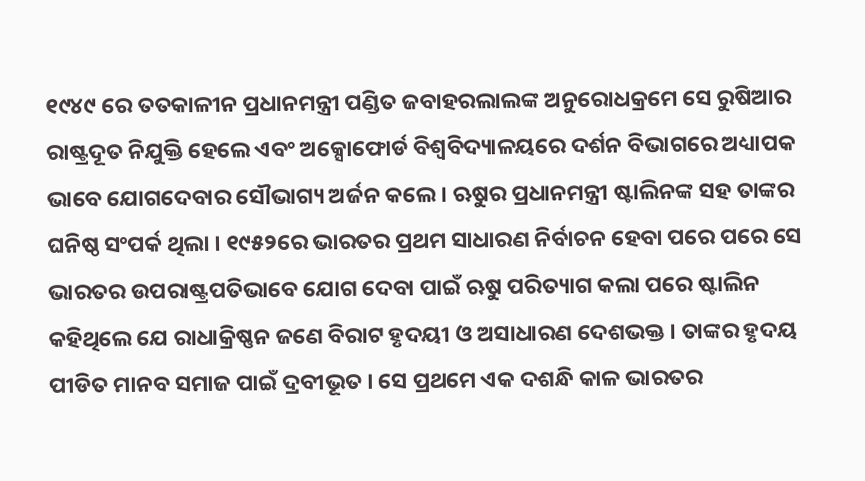୧୯୪୯ ରେ ତତକାଳୀନ ପ୍ରଧାନମନ୍ତ୍ରୀ ପଣ୍ଡିତ ଜବାହରଲାଲଙ୍କ ଅନୁରୋଧକ୍ରମେ ସେ ରୁଷିଆର ରାଷ୍ଟ୍ରଦୂତ ନିଯୁକ୍ତି ହେଲେ ଏବଂ ଅକ୍ସୋଫୋର୍ଡ ବିଶ୍ୱବିଦ୍ୟାଳୟରେ ଦର୍ଶନ ବିଭାଗରେ ଅଧ୍ୟାପକ ଭାବେ ଯୋଗଦେବାର ସୌଭାଗ୍ୟ ଅର୍ଜନ କଲେ । ଋୁଷର ପ୍ରଧାନମନ୍ତ୍ରୀ ଷ୍ଟାଲିନଙ୍କ ସହ ତାଙ୍କର ଘନିଷ୍ଠ ସଂପର୍କ ଥିଲା । ୧୯୫୨ରେ ଭାରତର ପ୍ରଥମ ସାଧାରଣ ନିର୍ବାଚନ ହେବା ପରେ ପରେ ସେ ଭାରତର ଉପରାଷ୍ଟ୍ରପତିଭାବେ ଯୋଗ ଦେବା ପାଇଁ ଋୁଷ ପରିତ୍ୟାଗ କଲା ପରେ ଷ୍ଟାଲିନ କହିଥିଲେ ଯେ ରାଧାକ୍ରିଷ୍ଣନ ଜଣେ ବିରାଟ ହୃଦୟୀ ଓ ଅସାଧାରଣ ଦେଶଭକ୍ତ । ତାଙ୍କର ହୃଦୟ ପୀଡିତ ମାନବ ସମାଜ ପାଇଁ ଦ୍ରବୀଭୂତ । ସେ ପ୍ରଥମେ ଏକ ଦଶନ୍ଧି କାଳ ଭାରତର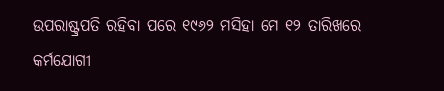ଉପରାଷ୍ଟ୍ରପତି ରହିବା ପରେ ୧୯୬୨ ମସିହା ମେ ୧୨ ତାରିଖରେ କର୍ମଯୋଗୀ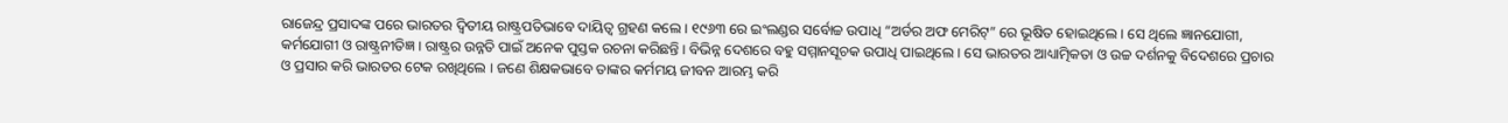ରାଜେନ୍ଦ୍ର ପ୍ରସାଦଙ୍କ ପରେ ଭାରତର ଦ୍ୱିତୀୟ ରାଷ୍ଟ୍ରପତିଭାବେ ଦାୟିତ୍ୱ ଗ୍ରହଣ କଲେ । ୧୯୬୩ ରେ ଇଂଲଣ୍ଡର ସର୍ବୋଚ୍ଚ ଉପାଧି “ଅର୍ଡର ଅଫ ମେରିଟ୍” ରେ ଭୂଷିତ ହୋଇଥିଲେ । ସେ ଥିଲେ ଜ୍ଞାନଯୋଗୀ, କର୍ମଯୋଗୀ ଓ ରାଷ୍ଟ୍ରନୀତିଜ୍ଞ । ରାଷ୍ଟ୍ରର ଉନ୍ନତି ପାଇଁ ଅନେକ ପୁସ୍ତକ ରଚନା କରିଛନ୍ତି । ବିଭିନ୍ନ ଦେଶରେ ବହୁ ସମ୍ମାନସୂଚକ ଉପାଧି ପାଇଥିଲେ । ସେ ଭାରତର ଆଧ୍ୟାତ୍ମିକତା ଓ ଉଚ୍ଚ ଦର୍ଶନକୁ ବିଦେଶରେ ପ୍ରଚାର ଓ ପ୍ରସାର କରି ଭାରତର ଟେକ ରଖିଥିଲେ । ଜଣେ ଶିକ୍ଷକଭାବେ ତାଙ୍କର କର୍ମମୟ ଜୀବନ ଆରମ୍ଭ କରି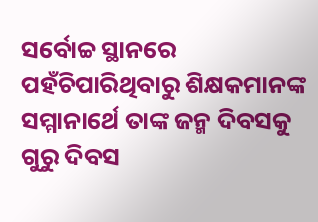ସର୍ବୋଚ୍ଚ ସ୍ଥାନରେ ପହଁଚିପାରିଥିବାରୁ ଶିକ୍ଷକମାନଙ୍କ ସମ୍ମାନାର୍ଥେ ତାଙ୍କ ଜନ୍ମ ଦିବସକୁ ଗୁରୁ ଦିବସ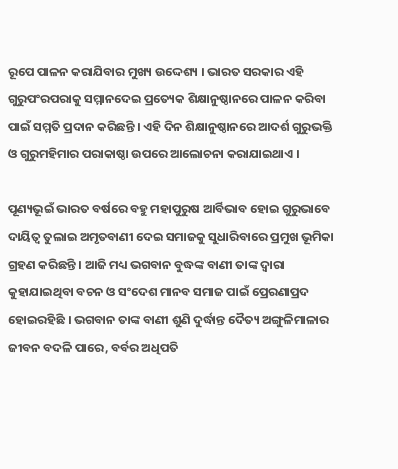ରୂପେ ପାଳନ କରାଯିବାର ମୁଖ୍ୟ ଉଦ୍ଦେଶ୍ୟ । ଭାରତ ସରକାର ଏହି ଗୁରୁପଂରପରାକୁ ସମ୍ମାନଦେଇ ପ୍ରତ୍ୟେକ ଶିକ୍ଷାନୁଷ୍ଠାନରେ ପାଳନ କରିବା ପାଇଁ ସମ୍ମତି ପ୍ରଦାନ କରିଛନ୍ତି । ଏହି ଦିନ ଶିକ୍ଷାନୁଷ୍ଠାନରେ ଆଦର୍ଶ ଗୁରୁଭକ୍ତି ଓ ଗୁରୁମହିମାର ପରାକାଷ୍ଠା ଉପରେ ଆଲୋଚନା କରାଯାଇଥାଏ ।

ପୂଣ୍ୟଭୂଇଁ ଭାରତ ବର୍ଷରେ ବହୁ ମହାପୁରୁଷ ଆର୍ବିଭାବ ହୋଇ ଗୁରୁଭାବେ ଦାୟିତ୍ୱ ତୁଲାଇ ଅମୃତବାଣୀ ଦେଇ ସମାଜକୁ ସୁଧାରିବାରେ ପ୍ରମୁଖ ଭୂମିକା ଗ୍ରହଣ କରିଛନ୍ତି । ଆଜି ମଧ୍ୟ ଭଗବାନ ବୁଦ୍ଧଙ୍କ ବାଣୀ ତାଙ୍କ ଦ୍ୱାରା କୁହାଯାଇଥିବା ବଚନ ଓ ସଂଦେଶ ମାନବ ସମାଜ ପାଇଁ ପ୍ରେରଣାପ୍ରଦ ହୋଇରହିଛି । ଭଗବାନ ତାଙ୍କ ବାଣୀ ଶୁଣି ଦୁର୍ଦ୍ଧାନ୍ତ ଦୈତ୍ୟ ଅଙ୍ଗୁଳିମାଳାର ଜୀବନ ବଦଳି ପାରେ, ବର୍ବର ଅଧିପତି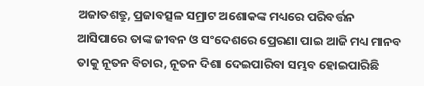ଅଜାତଶତ୍ରୁ, ପ୍ରଜାବତ୍ସଳ ସମ୍ରାଟ ଅଶୋକଙ୍କ ମଧ୍ୟରେ ପରିବର୍ତ୍ତନ ଆସିପାରେ ତାଙ୍କ ଜୀବନ ଓ ସଂଦେଶରେ ପ୍ରେରଣା ପାଇ ଆଜି ମଧ୍ୟ ମାନବ ତାକୁ ନୂତନ ବିଚାର, ନୂତନ ଦିଶା ଦେଇପାରିବା ସମ୍ଭବ ହୋଇପାରିଛି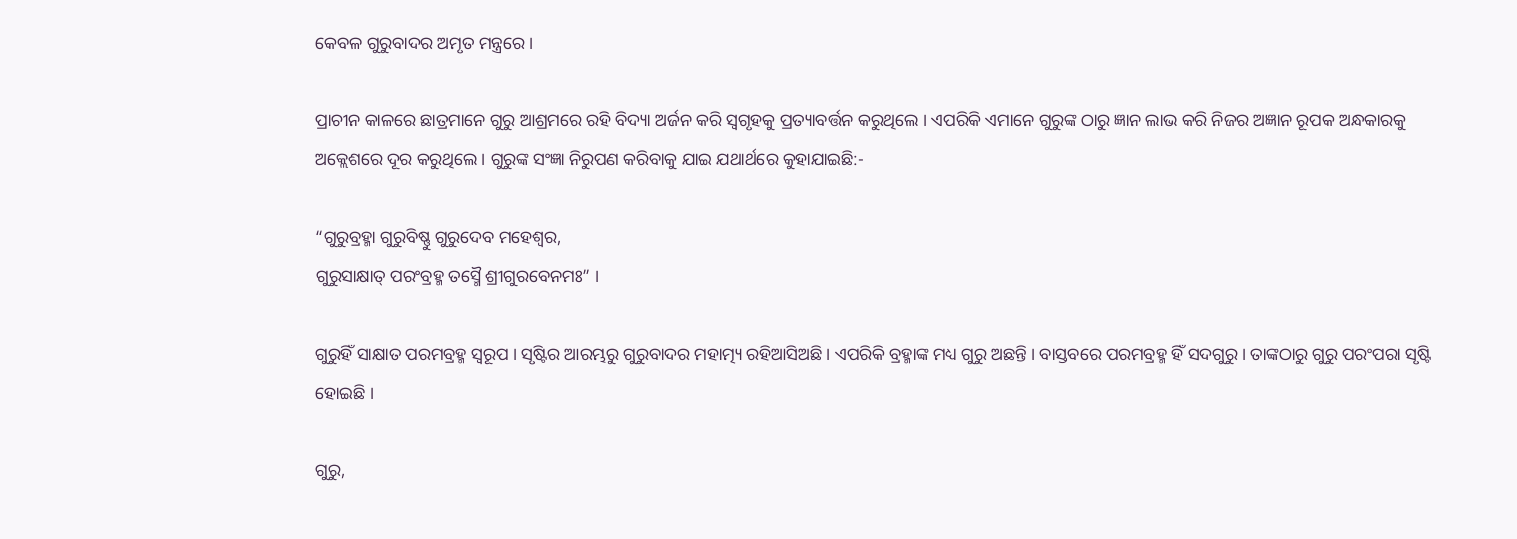କେବଳ ଗୁରୁବାଦର ଅମୃତ ମନ୍ତ୍ରରେ ।

ପ୍ରାଚୀନ କାଳରେ ଛାତ୍ରମାନେ ଗୁରୁ ଆଶ୍ରମରେ ରହି ବିଦ୍ୟା ଅର୍ଜନ କରି ସ୍ୱଗୃହକୁ ପ୍ରତ୍ୟାବର୍ତ୍ତନ କରୁଥିଲେ । ଏପରିକି ଏମାନେ ଗୁରୁଙ୍କ ଠାରୁ ଜ୍ଞାନ ଲାଭ କରି ନିଜର ଅଜ୍ଞାନ ରୂପକ ଅନ୍ଧକାରକୁ ଅକ୍ଲେଶରେ ଦୂର କରୁଥିଲେ । ଗୁରୁଙ୍କ ସଂଜ୍ଞା ନିରୁପଣ କରିବାକୁ ଯାଇ ଯଥାର୍ଥରେ କୁହାଯାଇଛି:-

“ଗୁରୁବ୍ରହ୍ମା ଗୁରୁବିଷ୍ଣୁ ଗୁରୁଦେବ ମହେଶ୍ୱର,
ଗୁରୁସାକ୍ଷାତ୍ ପରଂବ୍ରହ୍ମ ତସ୍ମୈ ଶ୍ରୀଗୁରବେନମଃ” ।

ଗୁରୁହିଁ ସାକ୍ଷାତ ପରମବ୍ରହ୍ମ ସ୍ୱରୂପ । ସୃଷ୍ଟିର ଆରମ୍ଭରୁ ଗୁରୁବାଦର ମହାତ୍ମ୍ୟ ରହିଆସିଅଛି । ଏପରିକି ବ୍ରହ୍ମାଙ୍କ ମଧ୍ୟ ଗୁରୁ ଅଛନ୍ତି । ବାସ୍ତବରେ ପରମବ୍ରହ୍ମ ହିଁ ସଦଗୁରୁ । ତାଙ୍କଠାରୁ ଗୁରୁ ପରଂପରା ସୃଷ୍ଟି ହୋଇଛି ।

ଗୁରୁ,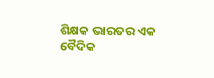ଶିକ୍ଷକ ଭାରତର ଏକ ବୈଦିକ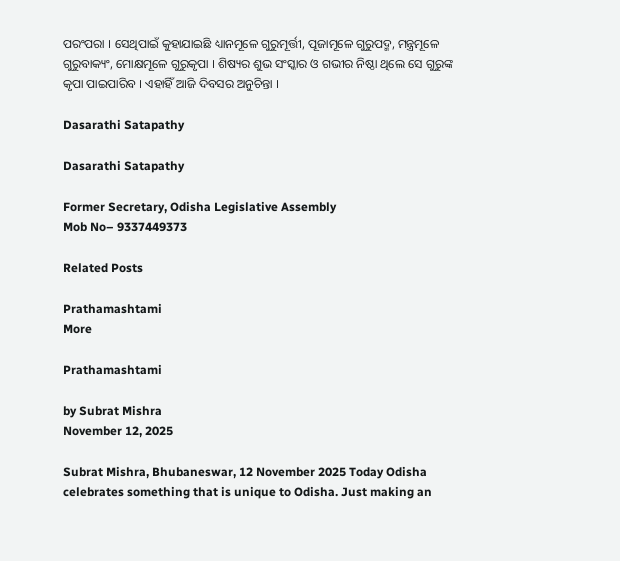ପରଂପରା । ସେଥିପାଇଁ କୁହାଯାଇଛି ଧ୍ୟାନମୂଳେ ଗୁରୁମୂର୍ତ୍ତୀ, ପୂଜାମୂଳେ ଗୁରୁପଦ୍ମ, ମନ୍ତ୍ରମୂଳେ ଗୁରୁବାକ୍ୟଂ, ମୋକ୍ଷମୂଳେ ଗୁରୁକୃପା । ଶିଷ୍ୟର ଶୁଭ ସଂସ୍କାର ଓ ଗଭୀର ନିଷ୍ଠା ଥିଲେ ସେ ଗୁରୁଙ୍କ କୃପା ପାଇପାରିବ । ଏହାହିଁ ଆଜି ଦିବସର ଅନୁଚିନ୍ତା ।

Dasarathi Satapathy

Dasarathi Satapathy

Former Secretary, Odisha Legislative Assembly
Mob No– 9337449373

Related Posts

Prathamashtami
More

Prathamashtami

by Subrat Mishra
November 12, 2025

Subrat Mishra, Bhubaneswar, 12 November 2025 Today Odisha celebrates something that is unique to Odisha. Just making an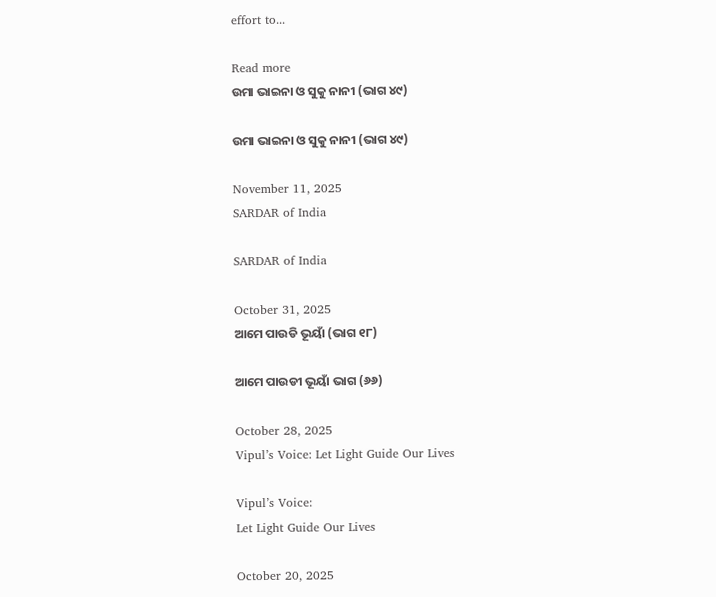effort to...

Read more
ଉମା ଭାଇନା ଓ ସୁକୁ ନାନୀ (ଭାଗ ୪୯)

ଉମା ଭାଇନା ଓ ସୁକୁ ନାନୀ (ଭାଗ ୪୯)

November 11, 2025
SARDAR of India

SARDAR of India

October 31, 2025
ଆମେ ପାଉଡି ଭୂୟାଁ (ଭାଗ ୧୮)

ଆମେ ପାଉଡୀ ଭୂୟାଁ ଭାଗ (୬୬)

October 28, 2025
Vipul’s Voice: Let Light Guide Our Lives

Vipul’s Voice:
Let Light Guide Our Lives

October 20, 2025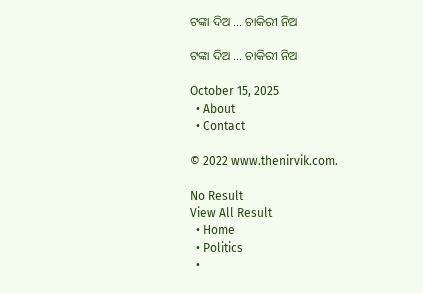ଟଙ୍କା ଦିଅ … ଚାକିରୀ ନିଅ

ଟଙ୍କା ଦିଅ … ଚାକିରୀ ନିଅ

October 15, 2025
  • About
  • Contact

© 2022 www.thenirvik.com.

No Result
View All Result
  • Home
  • Politics
  •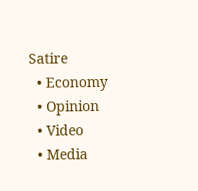Satire
  • Economy
  • Opinion
  • Video
  • Media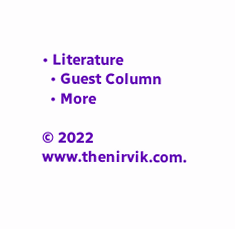• Literature
  • Guest Column
  • More

© 2022 www.thenirvik.com.